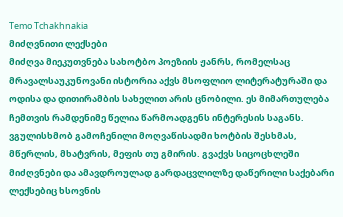Temo Tchakhnakia
მიძღვნითი ლექსები
მიძღვა მიეკუთვნება სახოტბო პოეზიის ჟანრს, რომელსაც მრავალსაუკუნოვანი ისტორია აქვს მსოფლიო ლიტერატურაში და ოდისა და დითირამბის სახელით არის ცნობილი. ეს მიმართულება ჩემთვის რამდენიმე წელია წარმოადგენს ინტერესის საგანს. ვგულისხმობ გამოჩენილი მოღვაწისადმი ხოტბის შესხმას, მწერლის, მხატვრის, მეფის თუ გმირის. გვაქვს სიცოცხლეში მიძღვნები და ამავდროულად გარდაცვლილზე დაწერილი საქებარი ლექსებიც ხსოვნის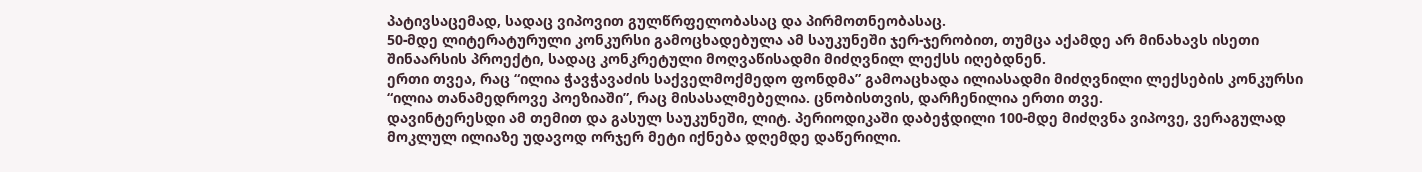პატივსაცემად, სადაც ვიპოვით გულწრფელობასაც და პირმოთნეობასაც.
50-მდე ლიტერატურული კონკურსი გამოცხადებულა ამ საუკუნეში ჯერ-ჯერობით, თუმცა აქამდე არ მინახავს ისეთი შინაარსის პროექტი, სადაც კონკრეტული მოღვაწისადმი მიძღვნილ ლექსს იღებდნენ.
ერთი თვეა, რაც “ილია ჭავჭავაძის საქველმოქმედო ფონდმა” გამოაცხადა ილიასადმი მიძღვნილი ლექსების კონკურსი “ილია თანამედროვე პოეზიაში”, რაც მისასალმებელია. ცნობისთვის, დარჩენილია ერთი თვე.
დავინტერესდი ამ თემით და გასულ საუკუნეში, ლიტ. პერიოდიკაში დაბეჭდილი 100-მდე მიძღვნა ვიპოვე, ვერაგულად მოკლულ ილიაზე უდავოდ ორჯერ მეტი იქნება დღემდე დაწერილი.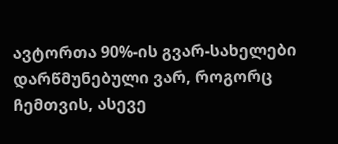ავტორთა 90%-ის გვარ-სახელები დარწმუნებული ვარ, როგორც ჩემთვის, ასევე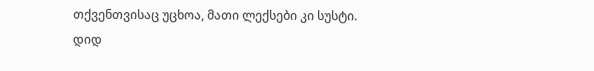თქვენთვისაც უცხოა, მათი ლექსები კი სუსტი.
დიდ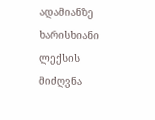ადამიანზე ხარისხიანი ლექსის მიძღვნა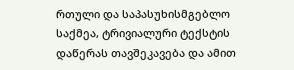რთული და საპასუხისმგებლო საქმეა, ტრივიალური ტექსტის დაწერას თავშეკავება და ამით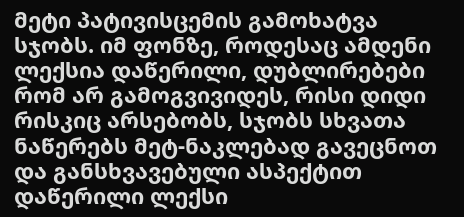მეტი პატივისცემის გამოხატვა სჯობს. იმ ფონზე, როდესაც ამდენი ლექსია დაწერილი, დუბლირებები რომ არ გამოგვივიდეს, რისი დიდი რისკიც არსებობს, სჯობს სხვათა ნაწერებს მეტ-ნაკლებად გავეცნოთ და განსხვავებული ასპექტით დაწერილი ლექსი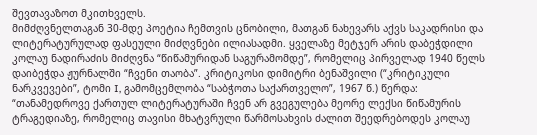შევთავაზოთ მკითხველს.
მიმძღვნელთაგან 30-მდე პოეტია ჩემთვის ცნობილი, მათგან ნახევარს აქვს საკადრისი და ლიტერატურულად ფასეული მიძღვნები ილიასადმი. ყველაზე მეტჯერ არის დაბეჭდილი კოლაუ ნადირაძის მიძღვნა “წიწამურიდან საგურამომდე”, რომელიც პირველად 1940 წელს დაიბეჭდა ჟურნალში “ჩვენი თაობა”. კრიტიკოსი დიმიტრი ბენაშვილი (“კრიტიკული ნარკვევები”, ტომი I, გამომცემლობა “საბჭოთა საქართველო”, 1967 წ.) წერდა: “თანამედროვე ქართულ ლიტერატურაში ჩვენ არ გვეგულება მეორე ლექსი წიწამურის ტრაგედიაზე, რომელიც თავისი მხატვრული წარმოსახვის ძალით შეედრებოდეს კოლაუ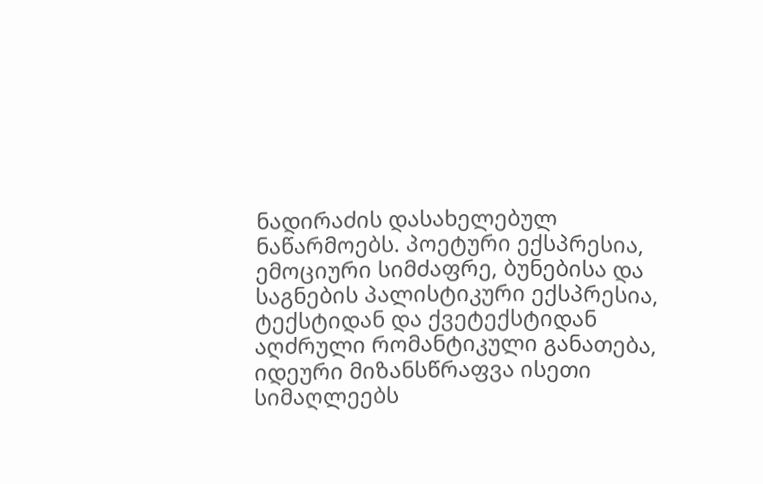ნადირაძის დასახელებულ ნაწარმოებს. პოეტური ექსპრესია, ემოციური სიმძაფრე, ბუნებისა და საგნების პალისტიკური ექსპრესია, ტექსტიდან და ქვეტექსტიდან აღძრული რომანტიკული განათება, იდეური მიზანსწრაფვა ისეთი სიმაღლეებს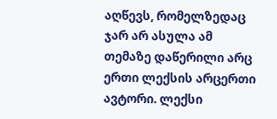აღწევს, რომელზედაც ჯარ არ ასულა ამ თემაზე დაწერილი არც ერთი ლექსის არცერთი ავტორი. ლექსი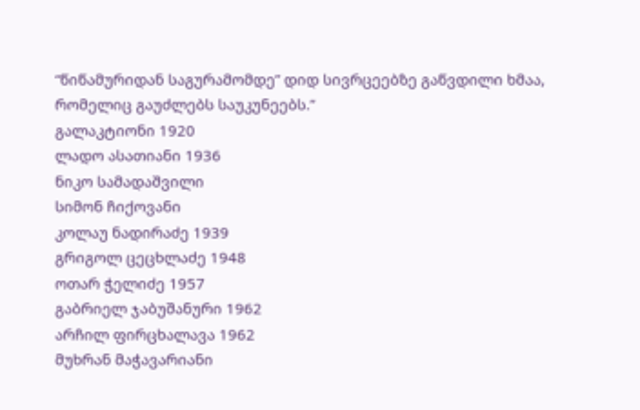“წიწამურიდან საგურამომდე” დიდ სივრცეებზე გაწვდილი ხმაა, რომელიც გაუძლებს საუკუნეებს.”
გალაკტიონი 1920
ლადო ასათიანი 1936
ნიკო სამადაშვილი
სიმონ ჩიქოვანი
კოლაუ ნადირაძე 1939
გრიგოლ ცეცხლაძე 1948
ოთარ ჭელიძე 1957
გაბრიელ ჯაბუშანური 1962
არჩილ ფირცხალავა 1962
მუხრან მაჭავარიანი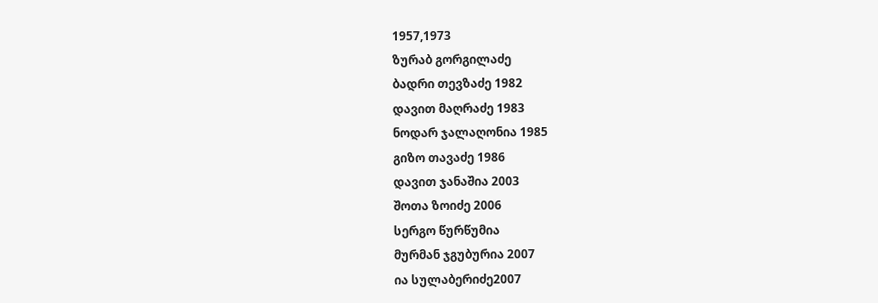1957,1973
ზურაბ გორგილაძე
ბადრი თევზაძე 1982
დავით მაღრაძე 1983
ნოდარ ჯალაღონია 1985
გიზო თავაძე 1986
დავით ჯანაშია 2003
შოთა ზოიძე 2006
სერგო წურწუმია
მურმან ჯგუბურია 2007
ია სულაბერიძე2007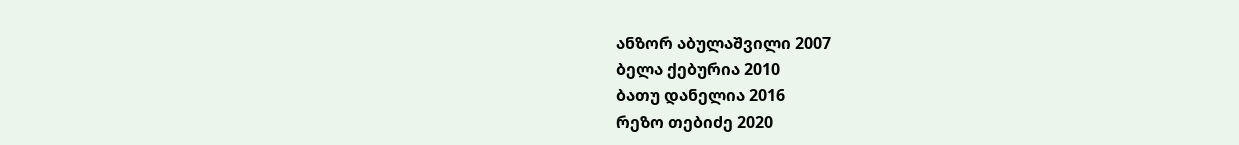ანზორ აბულაშვილი 2007
ბელა ქებურია 2010
ბათუ დანელია 2016
რეზო თებიძე 2020